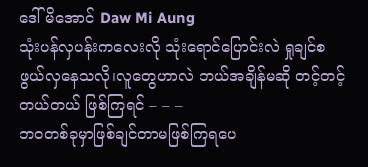ဒေါ်မိအောင် Daw Mi Aung
သုံးပန်လှပန်းကလေးလို သုံးရောင်ပြောင်းလဲ ရှုချင်စဖွယ်လှနေသလို၊လူတွေဟာလဲ ဘယ်အချိန်မဆို တင့်တင့်တယ်တယ် ဖြစ်ကြရင် – – –
ဘဝတစ်ခုမှာဖြစ်ချင်တာမဖြစ်ကြရပေ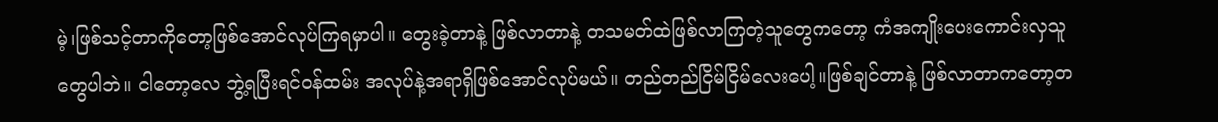မဲ့၊ဖြစ်သင့်တာကိုတော့ဖြစ်အောင်လုပ်ကြရမှာပါ။ တွေးခဲ့တာနဲ့ ဖြစ်လာတာနဲ့ တသမတ်ထဲဖြစ်လာကြတဲ့သူတွေကတော့ ကံအကျိုးပေးကောင်းလှသူတွေပါဘဲ။ ငါတော့လေ ဘွဲ့ရပြီးရင်ဝန်ထမ်း အလုပ်နဲ့အရာရှိဖြစ်အောင်လုပ်မယ်။ တည်တည်ငြိမ်ငြိမ်လေးပေါ့။ဖြစ်ချင်တာနဲ့ ဖြစ်လာတာကတော့တ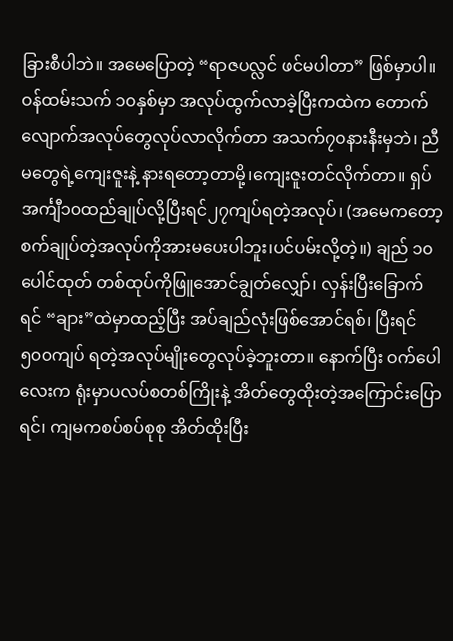ခြားစီပါဘဲ။ အမေပြောတဲ့ “ရာဇပလ္လင် ဖင်မပါတာ” ဖြစ်မှာပါ။
ဝန်ထမ်းသက် ၁၀နှစ်မှာ အလုပ်ထွက်လာခဲ့ပြီးကထဲက တောက်လျောက်အလုပ်တွေလုပ်လာလိုက်တာ အသက်၇၀နားနီးမှဘဲ၊ ညီမတွေရဲ့ကျေးဇူးနဲ့ နားရတော့တာမို့၊ကျေးဇူးတင်လိုက်တာ။ ရှပ်အင်္ကျီ၁၀ထည်ချုပ်လို့ပြီးရင်၂၇ကျပ်ရတဲ့အလုပ်၊ (အမေကတော့စက်ချုပ်တဲ့အလုပ်ကိုအားမပေးပါဘူး၊ပင်ပမ်းလို့တဲ့။) ချည် ၁၀ပေါင်ထုတ် တစ်ထုပ်ကိုဖြူအောင်ချွတ်လျှော်၊ လှန်းပြီးခြောက်ရင် “ချား”ထဲမှာထည့်ပြီး အပ်ချည်လုံးဖြစ်အောင်ရစ်၊ ပြီးရင် ၅၀၀ကျပ် ရတဲ့အလုပ်မျိုးတွေလုပ်ခဲ့ဘူးတာ။ နောက်ပြီး ဝက်ပေါလေးက ရုံးမှာပလပ်စတစ်ကြိုးနဲ့ အိတ်တွေထိုးတဲ့အကြောင်းပြောရင်၊ ကျမကစပ်စပ်စုစု အိတ်ထိုးပြီး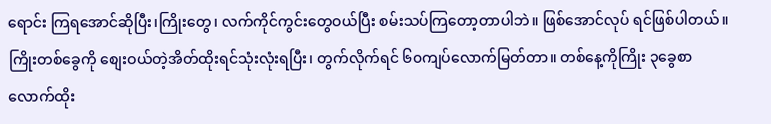ရောင်း ကြရအောင်ဆိုပြီး၊ကြိုးတွေ၊ လက်ကိုင်ကွင်းတွေဝယ်ပြီး စမ်းသပ်ကြတော့တာပါဘဲ။ ဖြစ်အောင်လုပ် ရင်ဖြစ်ပါတယ်။ ကြိုးတစ်ခွေကို စျေးဝယ်တဲ့အိတ်ထိုးရင်သုံးလုံးရပြီး၊ တွက်လိုက်ရင် ၆၀ကျပ်လောက်မြတ်တာ။ တစ်နေ့ကိုကြိုး ၃ခွေစာ လောက်ထိုး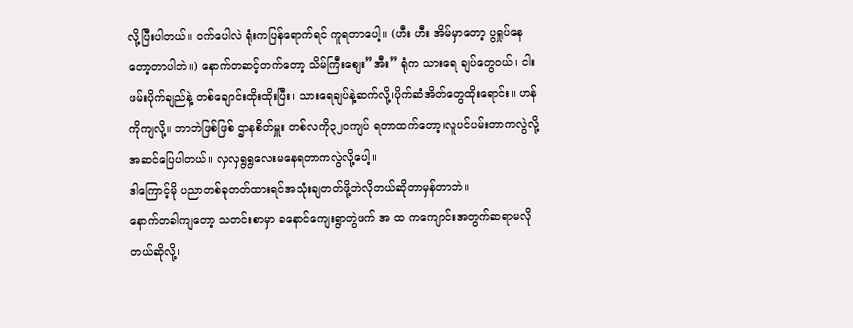လို့ပြီးပါတယ်။ ဝက်ပေါလဲ ရုံးကပြန်ရောက်ရင် ကူရတာပေါ့။ (ဟီး ဟီး အိမ်မှာတော့ ပွရှုပ်နေ တော့တာပါဘဲ။) နောက်တဆင့်တက်တော့ သိမ်ကြီးစျေး”အီး” ရုံက သားရေ ချပ်တွေဝယ်၊ ငါးဖမ်းပိုက်ချည်နဲ့ တစ်ချောင်းထိုးထိုးပြီး၊ သားရေချပ်နဲ့ဆက်လို့၊ပိုက်ဆံအိတ်တွေထိုးရောင်း။ ဟန်ကိုကျလို့။ ဘာဘဲဖြစ်ဖြစ် ဌာနစိတ်မှူး တစ်လကို၃၂၀ကျပ် ရတာထက်တော့၊လူပင်ပမ်းတာကလွဲလို့အဆင်ပြေပါတယ်။ လှလှရွရွလေးမနေရတာကလွဲလို့ပေါ့။
ဒါကြောင့်မို ပညာတစ်ခုတတ်ထားရင်အသုံးချတတ်ဖို့ဘဲလိုတယ်ဆိုတာမှန်တာဘဲ။
နောက်တခါကျတော့ သတင်းစာမှာ ခနောင်ကျေးရွာတွဲဖက် အ ထ ကကျောင်းအတွက်ဆရာမလိုတယ်ဆိုလို့၊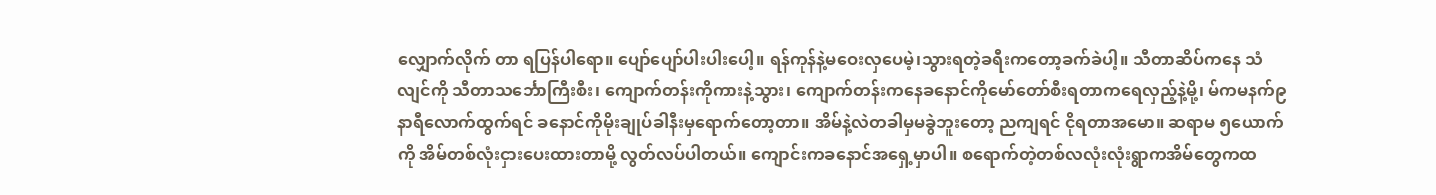လျှောက်လိုက် တာ ရပြန်ပါရော။ ပျော်ပျော်ပါးပါးပေါ့။ ရန်ကုန်နဲ့မဝေးလှပေမဲ့၊သွားရတဲ့ခရီးကတော့ခက်ခဲပါ့။ သီတာဆိပ်ကနေ သံလျင်ကို သီတာသင်္ဘောကြီးစီး၊ ကျောက်တန်းကိုကားနဲ့သွား၊ ကျောက်တန်းကနေခနောင်ကိုမော်တော်စီးရတာကရေလှည့်နဲ့မို့၊ မ်ကမနက်၉နာရီလောက်ထွက်ရင် ခနောင်ကိုမိုးချုပ်ခါနီးမှရောက်တော့တာ။ အိမ်နဲ့လဲတခါမှမခွဲဘူးတော့ ညကျရင် ငိုရတာအမော။ ဆရာမ ၅ယောက်ကို အိမ်တစ်လုံးငှားပေးထားတာမို့ လွတ်လပ်ပါတယ်။ ကျောင်းကခနောင်အရှေ့မှာပါ။ စရောက်တဲ့တစ်လလုံးလုံးရွာကအိမ်တွေကထ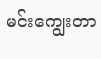မင်းကျွေးတာ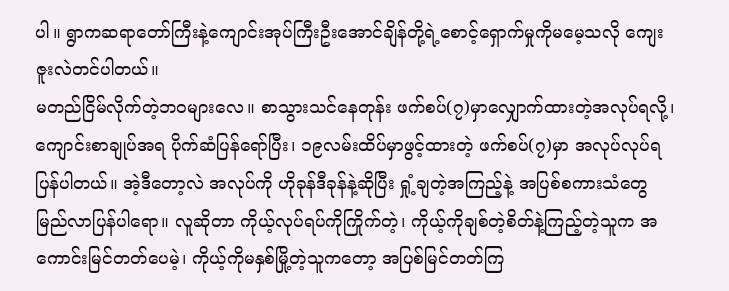ပါ။ ရွာကဆရာတော်ကြီးနဲ့ကျောင်းအုပ်ကြီးဦးအောင်ချိန်တို့ရဲ့စောင့်ရှောက်မှုကိုမမေ့သလို ကျေးဇူးလဲတင်ပါတယ်။
မတည်ငြိမ်လိုက်တဲ့ဘဝများလေ။ စာသွားသင်နေတုန်း ဖက်စပ်(၇)မှာလျှောက်ထားတဲ့အလုပ်ရလို့၊ ကျောင်းစာချုပ်အရ ပိုက်ဆံပြန်ရော်ပြီး၊ ၁၉လမ်းထိပ်မှာဖွင့်ထားတဲ့ ဖက်စပ်(၇)မှာ အလုပ်လုပ်ရပြန်ပါတယ်။ အဲ့ဒီတော့လဲ အလုပ်ကို ဟိုခုန်ဒီခုန်နဲ့ဆိုပြီး ရှုံ့ချတဲ့အကြည့်နဲ့ အပြစ်စကားသံတွေမြည်လာပြန်ပါရော။ လူဆိုတာ ကိုယ့်လုပ်ရပ်ကိုကြိုက်တဲ့၊ ကိုယ့်ကိုချစ်တဲ့စိတ်နဲ့ကြည့်တဲ့သူက အကောင်းမြင်တတ်ပေမဲ့၊ ကိုယ့်ကိုမနှစ်မြို့တဲ့သူကတော့ အပြစ်မြင်တတ်ကြ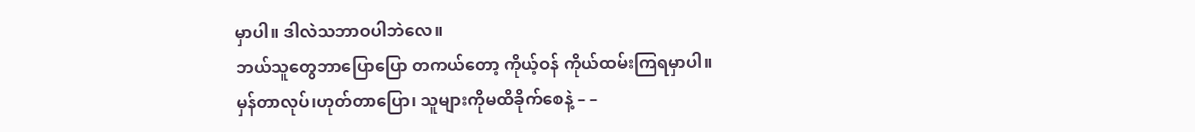မှာပါ။ ဒါလဲသဘာဝပါဘဲလေ။
ဘယ်သူတွေဘာပြောပြော တကယ်တော့ ကိုယ့်ဝန် ကိုယ်ထမ်းကြရမှာပါ။
မှန်တာလုပ်၊ဟုတ်တာပြော၊ သူများကိုမထိခိုက်စေနဲ့ – –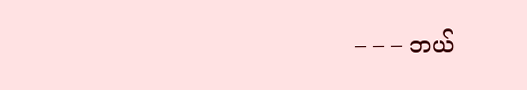– – – ဘယ်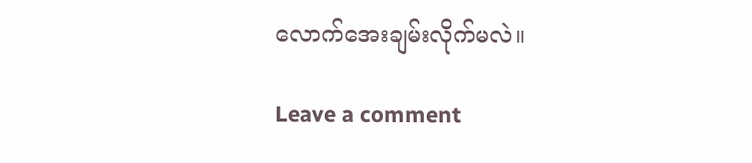လောက်အေးချမ်းလိုက်မလဲ။

Leave a comment